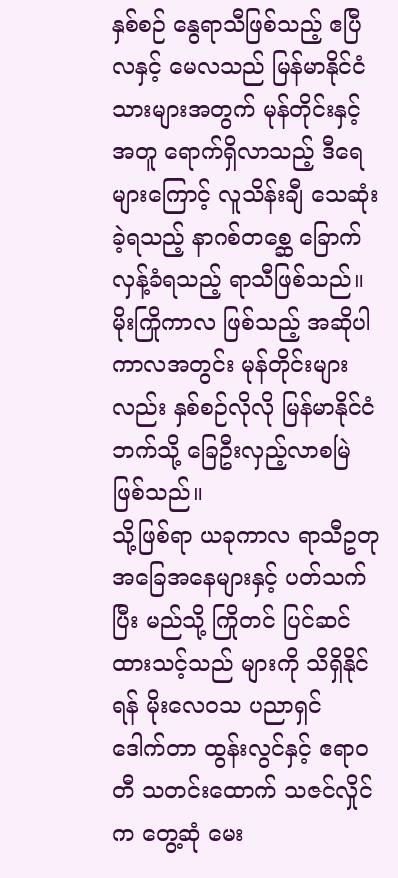နှစ်စဉ် နွေရာသီဖြစ်သည့် ဧပြီလနှင့် မေလသည် မြန်မာနိုင်ငံသားများအတွက် မုန်တိုင်းနှင့်အတူ ရောက်ရှိလာသည့် ဒီရေ များကြောင့် လူသိန်းချီ သေဆုံးခဲ့ရသည့် နာဂစ်တစ္ဆေ ခြောက်လှန့်ခံရသည့် ရာသီဖြစ်သည်။
မိုးကြိုကာလ ဖြစ်သည့် အဆိုပါ ကာလအတွင်း မုန်တိုင်းများလည်း နှစ်စဉ်လိုလို မြန်မာနိုင်ငံဘက်သို့ ခြေဦးလှည့်လာစမြဲ ဖြစ်သည်။
သို့ဖြစ်ရာ ယခုကာလ ရာသီဥတု အခြေအနေများနှင့် ပတ်သက်ပြီး မည်သို့ ကြိုတင် ပြင်ဆင်ထားသင့်သည် များကို သိရှိနိုင် ရန် မိုးလေဝသ ပညာရှင် ဒေါက်တာ ထွန်းလွင်နှင့် ဧရာဝတီ သတင်းထောက် သဇင်လှိုင်က တွေ့ဆုံ မေး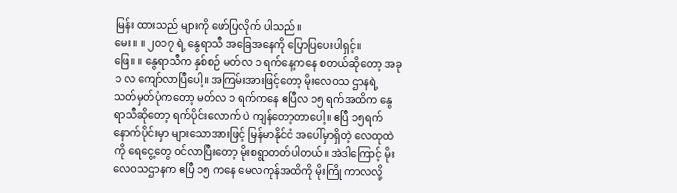မြန်း ထားသည် များကို ဖော်ပြလိုက် ပါသည်။
မေး။ ။ ၂၀၁၇ ရဲ့ နွေရာသီ အခြေအနေကို ပြောပြပေးပါရှင့်။
ဖြေ။ ။ နွေရာသီက နှစ်စဉ် မတ်လ ၁ ရက်နေ့ကနေ စတယ်ဆိုတော့ အခု ၁ လ ကျော်လာပြီပေါ့။ အကြမ်းအားဖြင့်တော့ မိုးလေဝသ ဌာနရဲ့ သတ်မှတ်ပုံကတော့ မတ်လ ၁ ရက်ကနေ ဧပြီလ ၁၅ ရက်အထိက နွေရာသီဆိုတော့ ရက်ပိုင်းလောက် ပဲ ကျန်တော့တာပေါ့။ ဧပြီ ၁၅ရက် နောက်ပိုင်းမှာ များသောအားဖြင့် မြန်မာနိုင်ငံ အပေါ်မှာရှိတဲ့ လေထုထဲကို ရေငွေ့တွေ ဝင်လာပြီးတော့ မိုးစရွာတတ်ပါတယ်။ အဲဒါကြောင့် မိုးလေဝသဌာနက ဧပြီ ၁၅ ကနေ မေလကုန်အထိကို မိုးကြို ကာလလို့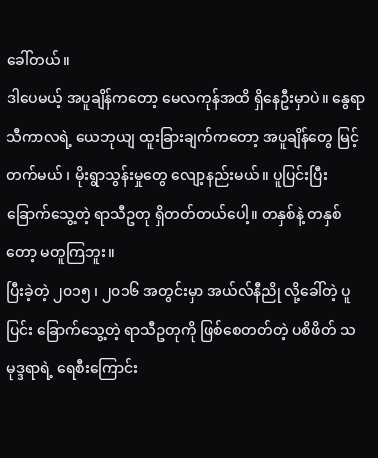ခေါ်တယ်။
ဒါပေမယ့် အပူချိန်ကတော့ မေလကုန်အထိ ရှိနေဦးမှာပဲ။ နွေရာသီကာလရဲ့ ယေဘုယျ ထူးခြားချက်ကတော့ အပူချိန်တွေ မြင့်တက်မယ် ၊ မိုးရွာသွန်းမှုတွေ လျော့နည်းမယ်။ ပူပြင်းပြီး ခြောက်သွေ့တဲ့ ရာသီဥတု ရှိတတ်တယ်ပေါ့။ တနှစ်နဲ့ တနှစ် တော့ မတူကြဘူး။
ပြီးခဲ့တဲ့ ၂၀၁၅ ၊ ၂၀၁၆ အတွင်းမှာ အယ်လ်နီညို လို့ခေါ်တဲ့ ပူပြင်း ခြောက်သွေ့တဲ့ ရာသီဥတုကို ဖြစ်စေတတ်တဲ့ ပစိဖိတ် သမုဒ္ဒရာရဲ့ ရေစီးကြောင်း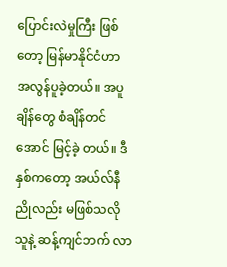ပြောင်းလဲမှုကြီး ဖြစ်တော့ မြန်မာနိုင်ငံဟာ အလွန်ပူခဲ့တယ်။ အပူချိန်တွေ စံချိန်တင်အောင် မြင့်ခဲ့ တယ်။ ဒီနှစ်ကတော့ အယ်လ်နီညိုလည်း မဖြစ်သလို သူနဲ့ ဆန့်ကျင်ဘက် လာ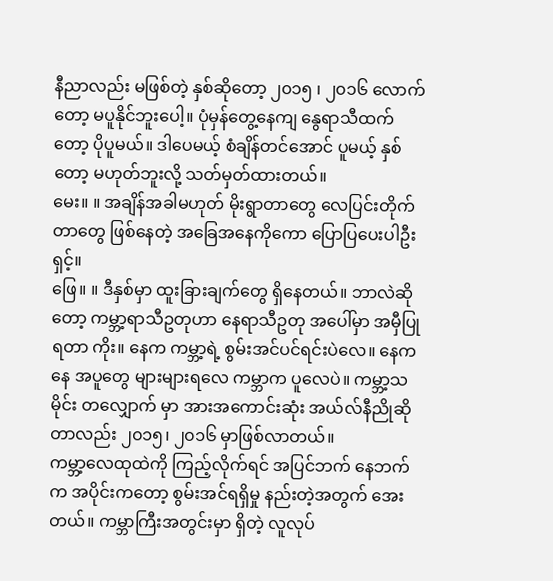နီညာလည်း မဖြစ်တဲ့ နှစ်ဆိုတော့ ၂၀၁၅ ၊ ၂၀၁၆ လောက်တော့ မပူနိုင်ဘူးပေါ့။ ပုံမှန်တွေ့နေကျ နွေရာသီထက်တော့ ပိုပူမယ်။ ဒါပေမယ့် စံချိန်တင်အောင် ပူမယ့် နှစ်တော့ မဟုတ်ဘူးလို့ သတ်မှတ်ထားတယ်။
မေး။ ။ အချိန်အခါမဟုတ် မိုးရွာတာတွေ လေပြင်းတိုက်တာတွေ ဖြစ်နေတဲ့ အခြေအနေကိုကော ပြောပြပေးပါဦးရှင့်။
ဖြေ။ ။ ဒီနှစ်မှာ ထူးခြားချက်တွေ ရှိနေတယ်။ ဘာလဲဆိုတော့ ကမ္ဘာ့ရာသီဥတုဟာ နေရာသီဥတု အပေါ်မှာ အမှီပြုရတာ ကိုး။ နေက ကမ္ဘာ့ရဲ့ စွမ်းအင်ပင်ရင်းပဲလေ။ နေကနေ အပူတွေ များများရလေ ကမ္ဘာက ပူလေပဲ။ ကမ္ဘာ့သမိုင်း တလျှောက် မှာ အားအကောင်းဆုံး အယ်လ်နီညိုဆိုတာလည်း ၂၀၁၅၊ ၂၀၁၆ မှာဖြစ်လာတယ်။
ကမ္ဘာ့လေထုထဲကို ကြည့်လိုက်ရင် အပြင်ဘက် နေဘက်က အပိုင်းကတော့ စွမ်းအင်ရရှိမှု နည်းတဲ့အတွက် အေးတယ်။ ကမ္ဘာကြီးအတွင်းမှာ ရှိတဲ့ လူလုပ်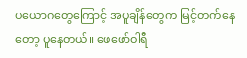ပယောဂတွေကြောင့် အပူချိန်တွေက မြင့်တက်နေတော့ ပူနေတယ်။ ဖေဖော်ဝါရီ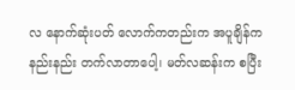လ နောက်ဆုံးပတ် လောက်ကတည်းက အပူချိန်က နည်းနည်း တက်လာတာပေါ့၊ မတ်လဆန်းက စပြီး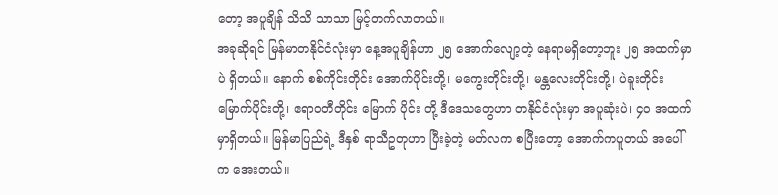တော့ အပူချိန် သိသိ သာသာ မြင့်တက်လာတယ်။
အခုဆိုရင် မြန်မာတနိုင်ငံလုံးမှာ နေ့အပူချိန်ဟာ ၂၅ အောက်လျော့တဲ့ နေရာမရှိတော့ဘူး ၂၅ အထက်မှာပဲ ရှိတယ်။ နောက် စစ်ကိုင်းတိုင်း အောက်ပိုင်းတို့၊ မကွေးတိုင်းတို့၊ မန္တလေးတိုင်းတို့၊ ပဲခူးတိုင်းမြောက်ပိုင်းတို့၊ ဧရာဝတီတိုင်း မြောက် ပိုင်း တို့ ဒီဒေသတွေဟာ တနိုင်ငံလုံးမှာ အပူဆုံးပဲ၊ ၄၀ အထက်မှာရှိတယ်။ မြန်မာပြည်ရဲ့ ဒီနှစ် ရာသီဥတုဟာ ပြီးခဲ့တဲ့ မတ်လက စပြီးတော့ အောက်ကပူတယ် အပေါ်က အေးတယ်။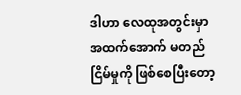ဒါဟာ လေထုအတွင်းမှာ အထက်အောက် မတည်ငြိမ်မှုကို ဖြစ်စေပြီးတော့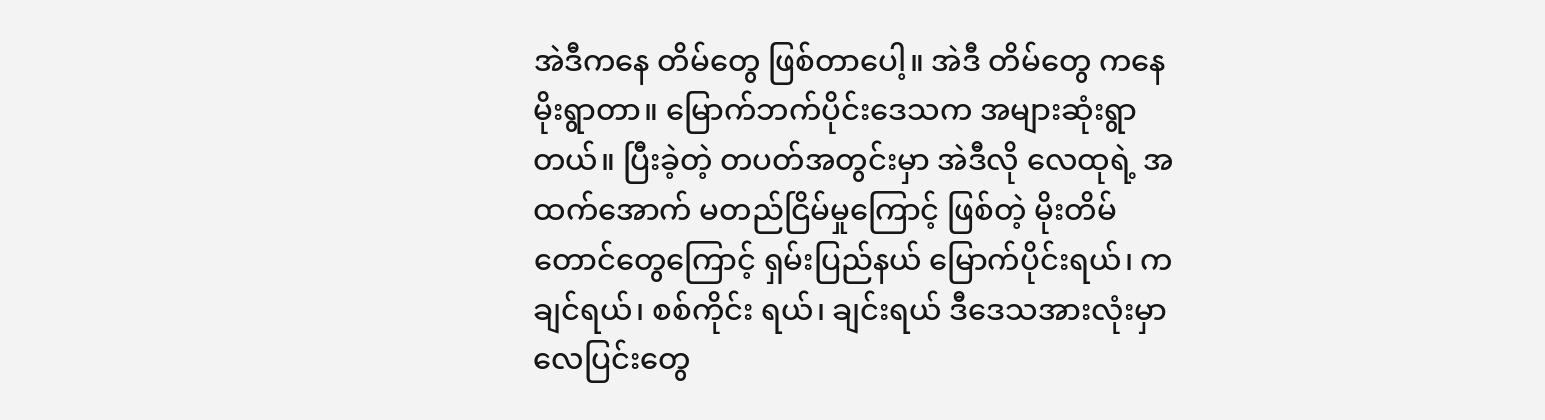အဲဒီကနေ တိမ်တွေ ဖြစ်တာပေါ့။ အဲဒီ တိမ်တွေ ကနေ မိုးရွာတာ။ မြောက်ဘက်ပိုင်းဒေသက အများဆုံးရွာတယ်။ ပြီးခဲ့တဲ့ တပတ်အတွင်းမှာ အဲဒီလို လေထုရဲ့ အထက်အောက် မတည်ငြိမ်မှုကြောင့် ဖြစ်တဲ့ မိုးတိမ်တောင်တွေကြောင့် ရှမ်းပြည်နယ် မြောက်ပိုင်းရယ်၊ ကချင်ရယ်၊ စစ်ကိုင်း ရယ်၊ ချင်းရယ် ဒီဒေသအားလုံးမှာ လေပြင်းတွေ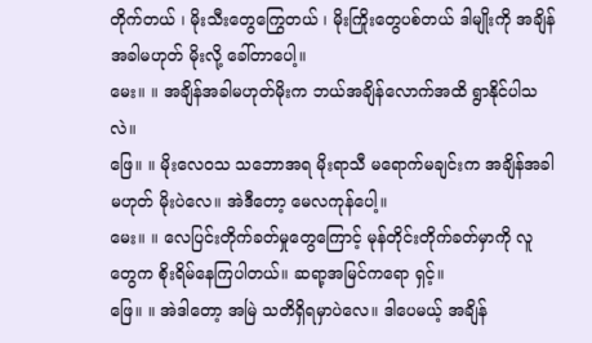တိုက်တယ် ၊ မိုးသီးတွေကြွေတယ် ၊ မိုးကြိုးတွေပစ်တယ် ဒါမျိုးကို အချိန်အခါမဟုတ် မိုးလို့ ခေါ်တာပေါ့။
မေး။ ။ အချိန်အခါမဟုတ်မိုးက ဘယ်အချိန်လောက်အထိ ရွာနိုင်ပါသလဲ။
ဖြေ။ ။ မိုးလေဝသ သဘောအရ မိုးရာသီ မရောက်မချင်းက အချိန်အခါမဟုတ် မိုးပဲလေ။ အဲဒီတော့ မေလကုန်ပေါ့။
မေး။ ။ လေပြင်းတိုက်ခတ်မှုတွေကြောင့် မုန်တိုင်းတိုက်ခတ်မှာကို လူတွေက စိုးရိမ်နေကြပါတယ်။ ဆရာ့အမြင်ကရော ရှင့်။
ဖြေ။ ။ အဲဒါတော့ အမြဲ သတိရှိရမှာပဲလေ။ ဒါပေမယ့် အချိန်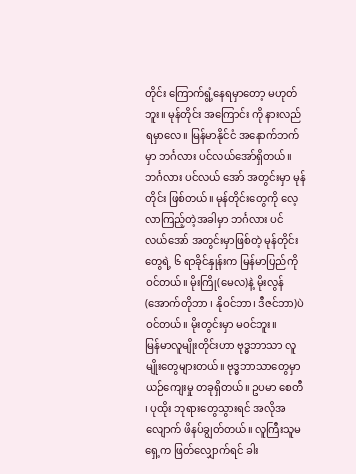တိုင်း ကြောက်ရွံ့နေရမှာတော့ မဟုတ်ဘူး။ မုန်တိုင်း အကြောင်း ကို နားလည်ရမှာလေ။ မြန်မာနိုင်ငံ အနောက်ဘက်မှာ ဘင်္ဂလား ပင်လယ်အော်ရှိတယ်။ ဘင်္ဂလား ပင်လယ် အော် အတွင်းမှာ မုန်တိုင်း ဖြစ်တယ်။ မုန်တိုင်းတွေကို လေ့လာကြည့်တဲ့အခါမှာ ဘင်္ဂလား ပင်လယ်အော် အတွင်းမှာဖြစ်တဲ့ မုန်တိုင်းတွေရဲ့ ၆ ရာခိုင်နှုန်းက မြန်မာပြည်ကိုဝင်တယ်။ မိုးကြို(မေလ)နဲ့ မိုးလွန်(အောက်တိုဘာ ၊ နိုဝင်ဘာ၊ ဒီဇင်ဘာ)ပဲ ဝင်တယ်။ မိုးတွင်းမှာ မဝင်ဘူး။
မြန်မာလူမျိုးတိုင်းဟာ ဗုဒ္ဓဘာသာ လူမျိုးတွေများတယ်။ ဗုဒ္ဓဘာသာတွေမှာ ယဉ်ကျေးမှု တခုရှိတယ်။ ဥပမာ စေတီ ၊ ပုထိုး ဘုရားတွေသွားရင် အလိုအလျောက် ဖိနပ်ချွတ်တယ်။ လူကြီးသူမ ရှေ့က ဖြတ်လျှောက်ရင် ခါး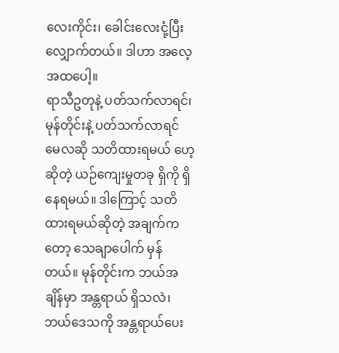လေးကိုင်း၊ ခေါင်းလေးငုံ့ပြီး လျှောက်တယ်။ ဒါဟာ အလေ့အထပေါ့။
ရာသီဥတုနဲ့ ပတ်သက်လာရင်၊ မုန်တိုင်းနဲ့ ပတ်သက်လာရင် မေလဆို သတိထားရမယ် ဟေ့ ဆိုတဲ့ ယဉ်ကျေးမှုတခု ရှိကို ရှိ နေရမယ်။ ဒါကြောင့် သတိထားရမယ်ဆိုတဲ့ အချက်ကတော့ သေချာပေါက် မှန်တယ်။ မုန်တိုင်းက ဘယ်အချိန်မှာ အန္တရာယ် ရှိသလဲ၊ ဘယ်ဒေသကို အန္တရာယ်ပေး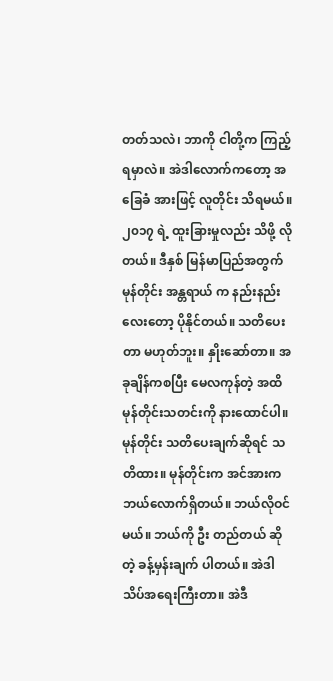တတ်သလဲ၊ ဘာကို ငါတို့က ကြည့်ရမှာလဲ။ အဲဒါလောက်ကတော့ အခြေခံ အားဖြင့် လူတိုင်း သိရမယ်။ ၂၀၁၇ ရဲ့ ထူးခြားမှုလည်း သိဖို့ လိုတယ်။ ဒီနှစ် မြန်မာပြည်အတွက် မုန်တိုင်း အန္တရာယ် က နည်းနည်းလေးတော့ ပိုနိုင်တယ်။ သတိပေးတာ မဟုတ်ဘူး။ နှိုးဆော်တာ။ အခုချိန်ကစပြီး မေလကုန်တဲ့ အထိ မုန်တိုင်းသတင်းကို နားထောင်ပါ။
မုန်တိုင်း သတိပေးချက်ဆိုရင် သတိထား။ မုန်တိုင်းက အင်အားက ဘယ်လောက်ရှိတယ်။ ဘယ်လိုဝင်မယ်။ ဘယ်ကို ဦး တည်တယ် ဆိုတဲ့ ခန့်မှန်းချက် ပါတယ်။ အဲဒါ သိပ်အရေးကြီးတာ။ အဲဒီ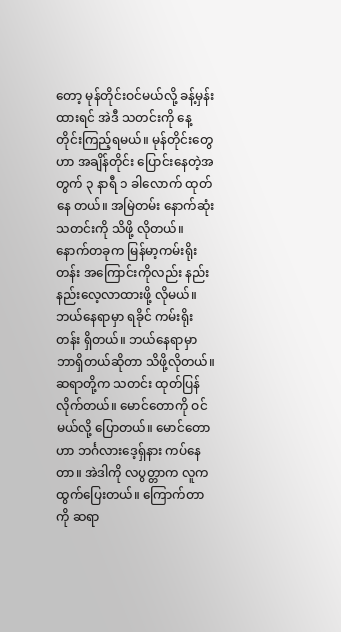တော့ မုန်တိုင်းဝင်မယ်လို့ ခန့်မှန်းထားရင် အဲဒီ သတင်းကို နေ့တိုင်းကြည့်ရမယ်။ မုန်တိုင်းတွေဟာ အချိန်တိုင်း ပြောင်းနေတဲ့အတွက် ၃ နာရီ ၁ ခါလောက် ထုတ်နေ တယ်။ အမြဲတမ်း နောက်ဆုံးသတင်းကို သိဖို့ လိုတယ်။
နောက်တခုက မြန်မာ့ကမ်းရိုးတန်း အကြောင်းကိုလည်း နည်းနည်းလေ့လာထားဖို့ လိုမယ်။ ဘယ်နေရာမှာ ရခိုင် ကမ်းရိုး တန်း ရှိတယ်။ ဘယ်နေရာမှာ ဘာရှိတယ်ဆိုတာ သိဖို့လိုတယ်။ ဆရာတို့က သတင်း ထုတ်ပြန်လိုက်တယ်။ မောင်တောကို ဝင်မယ်လို့ ပြောတယ်။ မောင်တောဟာ ဘင်္ဂလားဒေ့ရှ်နား ကပ်နေတာ။ အဲဒါကို လပွတ္တာက လူက ထွက်ပြေးတယ်။ ကြောက်တာကို ဆရာ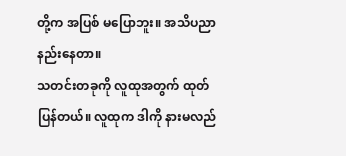တို့က အပြစ် မပြောဘူး။ အသိပညာ နည်းနေတာ။
သတင်းတခုကို လူထုအတွက် ထုတ်ပြန်တယ်။ လူထုက ဒါကို နားမလည်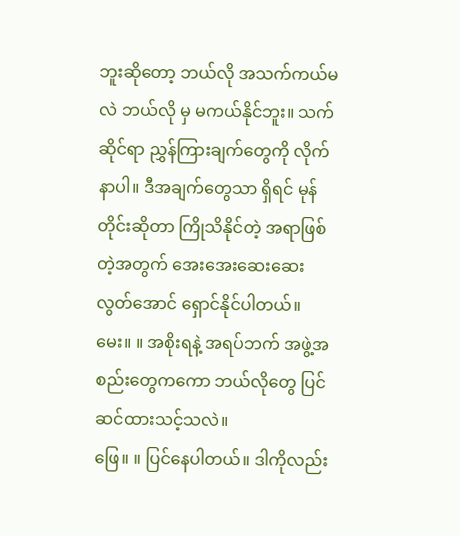ဘူးဆိုတော့ ဘယ်လို အသက်ကယ်မလဲ ဘယ်လို မှ မကယ်နိုင်ဘူး။ သက်ဆိုင်ရာ ညွှန်ကြားချက်တွေကို လိုက်နာပါ။ ဒီအချက်တွေသာ ရှိရင် မုန်တိုင်းဆိုတာ ကြိုသိနိုင်တဲ့ အရာဖြစ်တဲ့အတွက် အေးအေးဆေးဆေး လွတ်အောင် ရှောင်နိုင်ပါတယ်။
မေး။ ။ အစိုးရနဲ့ အရပ်ဘက် အဖွဲ့အစည်းတွေကကော ဘယ်လိုတွေ ပြင်ဆင်ထားသင့်သလဲ။
ဖြေ။ ။ ပြင်နေပါတယ်။ ဒါကိုလည်း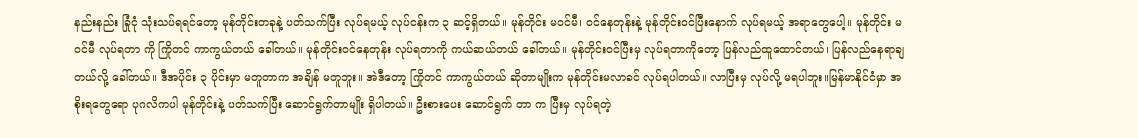နည်းနည်း ခြုံငုံ သုံးသပ်ရရင်တော့ မုန်တိုင်းတခုနဲ့ ပတ်သက်ပြီး လုပ်ရမယ့် လုပ်ငန်းက ၃ ဆင့်ရှိတယ်။ မုန်တိုင်း မဝင်မီ၊ ဝင်နေတုန်းနဲ့ မုန်တိုင်းဝင်ပြီးနောက် လုပ်ရမယ့် အရာတွေပေါ့။ မုန်တိုင်း မဝင်မီ လုပ်ရတာ ကို ကြိုတင် ကာကွယ်တယ် ခေါ်တယ်။ မုန်တိုင်းဝင်နေတုန်း လုပ်ရတာကို ကယ်ဆယ်တယ် ခေါ်တယ်။ မုန်တိုင်းဝင်ပြီးမှ လုပ်ရတာကိုတော့ ပြန်လည်ထူထောင်တယ်၊ ပြန်လည်နေရာချတယ်လို့ ခေါ်တယ်။ ဒီအပိုင်း ၃ ပိုင်းမှာ မတူတာက အချိန် မတူဘူး။ အဲဒီတော့ ကြိုတင် ကာကွယ်တယ် ဆိုတာမျိုးက မုန်တိုင်းမလာခင် လုပ်ရပါတယ်။ လာပြီးမှ လုပ်လို့ မရပါဘူး။မြန်မာနိုင်ငံမှာ အစိုးရတွေရော ပုဂလိကပါ မုန်တိုင်းနဲ့ ပတ်သက်ပြီး ဆောင်ရွက်တာမျိုး ရှိပါတယ်။ ဦးစားပေး ဆောင်ရွက် တာ က ပြီးမှ လုပ်ရတဲ့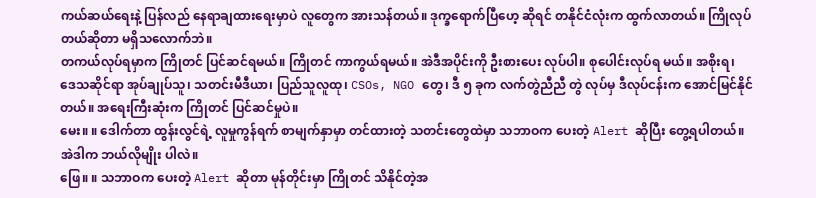ကယ်ဆယ်ရေးနဲ့ ပြန်လည် နေရာချထားရေးမှာပဲ လူတွေက အားသန်တယ်။ ဒုက္ခရောက်ပြီဟေ့ ဆိုရင် တနိုင်ငံလုံးက ထွက်လာတယ်။ ကြိုလုပ်တယ်ဆိုတာ မရှိသလောက်ဘဲ။
တကယ်လုပ်ရမှာက ကြိုတင် ပြင်ဆင်ရမယ်။ ကြိုတင် ကာကွယ်ရမယ်။ အဲဒီအပိုင်းကို ဦးစားပေး လုပ်ပါ။ စုပေါင်းလုပ်ရ မယ်။ အစိုးရ၊ ဒေသဆိုင်ရာ အုပ်ချုပ်သူ၊ သတင်းမီဒီယာ၊ ပြည်သူလူထု၊ CSOs, NGO တွေ၊ ဒီ ၅ ခုက လက်တွဲညီညီ တွဲ လုပ်မှ ဒီလုပ်ငန်းက အောင်မြင်နိုင်တယ်။ အရေးကြီးဆုံးက ကြိုတင် ပြင်ဆင်မှုပဲ။
မေး။ ။ ဒေါက်တာ ထွန်းလွင်ရဲ့ လူမှုကွန်ရက် စာမျက်နှာမှာ တင်ထားတဲ့ သတင်းတွေထဲမှာ သဘာဝက ပေးတဲ့ Alert ဆိုပြီး တွေ့ရပါတယ်။ အဲဒါက ဘယ်လိုမျိုး ပါလဲ။
ဖြေ။ ။ သဘာဝက ပေးတဲ့ Alert ဆိုတာ မုန်တိုင်းမှာ ကြိုတင် သိနိုင်တဲ့အ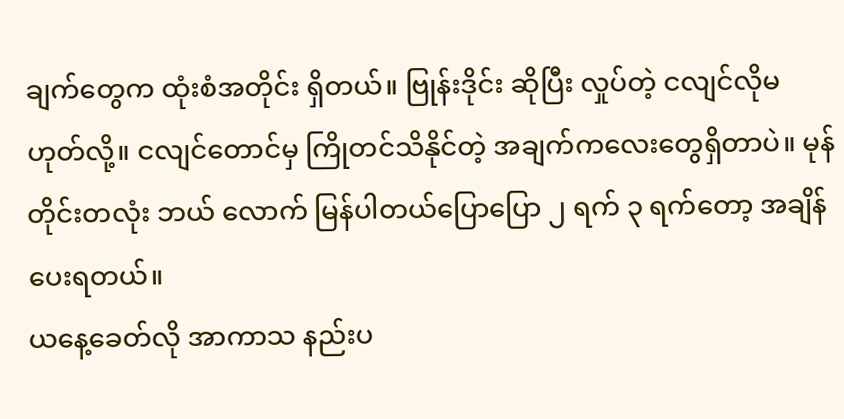ချက်တွေက ထုံးစံအတိုင်း ရှိတယ်။ ဗြုန်းဒိုင်း ဆိုပြီး လှုပ်တဲ့ ငလျင်လိုမဟုတ်လို့။ ငလျင်တောင်မှ ကြိုတင်သိနိုင်တဲ့ အချက်ကလေးတွေရှိတာပဲ။ မုန်တိုင်းတလုံး ဘယ် လောက် မြန်ပါတယ်ပြောပြော ၂ ရက် ၃ ရက်တော့ အချိန်ပေးရတယ်။
ယနေ့ခေတ်လို အာကာသ နည်းပ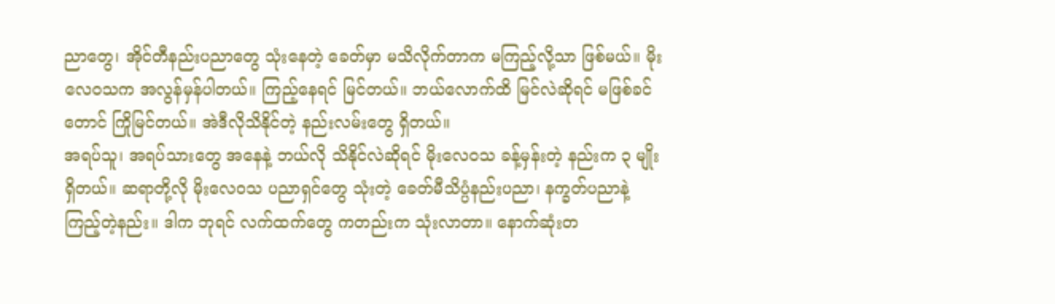ညာတွေ၊ အိုင်တီနည်းပညာတွေ သုံးနေတဲ့ ခေတ်မှာ မသိလိုက်တာက မကြည့်လို့သာ ဖြစ်မယ်။ မိုးလေဝသက အလွန်မှန်ပါတယ်။ ကြည့်နေရင် မြင်တယ်။ ဘယ်လောက်ထိ မြင်လဲဆိုရင် မဖြစ်ခင်တောင် ကြိုမြင်တယ်။ အဲဒီလိုသိနိုင်တဲ့ နည်းလမ်းတွေ ရှိတယ်။
အရပ်သူ၊ အရပ်သားတွေ အနေနဲ့ ဘယ်လို သိနိုင်လဲဆိုရင် မိုးလေဝသ ခန့်မှန်းတဲ့ နည်းက ၃ မျိုးရှိတယ်။ ဆရာတို့လို မိုးလေဝသ ပညာရှင်တွေ သုံးတဲ့ ခေတ်မီသိပ္ပံနည်းပညာ၊ နက္ခတ်ပညာနဲ့ ကြည့်တဲ့နည်း။ ဒါက ဘုရင် လက်ထက်တွေ ကတည်းက သုံးလာတာ။ နောက်ဆုံးတ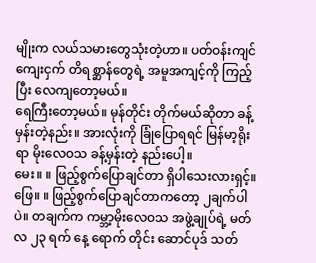မျိုးက လယ်သမားတွေသုံးတဲ့ဟာ။ ပတ်ဝန်းကျင် ကျေးငှက် တိရစ္ဆာန်တွေရဲ့ အမူအကျင့်ကို ကြည့်ပြီး လေကျတော့မယ်။
ရေကြီးတော့မယ်။ မုန်တိုင်း တိုက်မယ်ဆိုတာ ခန့်မှန်းတဲ့နည်း။ အားလုံးကို ခြုံပြောရရင် မြန်မာ့ရိုးရာ မိုးလေဝသ ခန့်မှန်းတဲ့ နည်းပေါ့။
မေး။ ။ ဖြည့်စွက်ပြောချင်တာ ရှိပါသေးလားရှင့်။
ဖြေ။ ။ ဖြည့်စွက်ပြောချင်တာကတော့ ၂ချက်ပါပဲ။ တချက်က ကမ္ဘာ့မိုးလေဝသ အဖွဲ့ချုပ်ရဲ့ မတ်လ ၂၃ ရက် နေ့ ရောက် တိုင်း ဆောင်ပုဒ် သတ်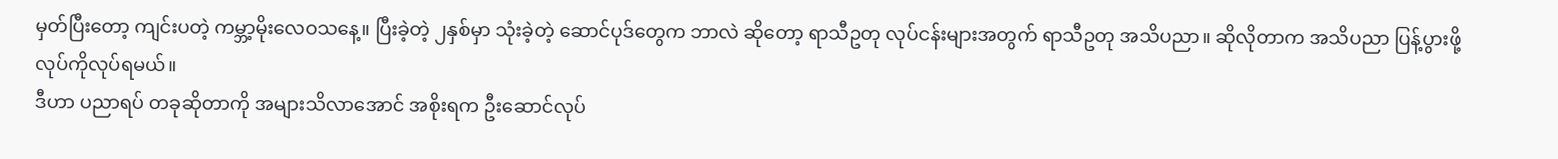မှတ်ပြီးတော့ ကျင်းပတဲ့ ကမ္ဘာ့မိုးလေဝသနေ့။ ပြီးခဲ့တဲ့ ၂နှစ်မှာ သုံးခဲ့တဲ့ ဆောင်ပုဒ်တွေက ဘာလဲ ဆိုတော့ ရာသီဥတု လုပ်ငန်းများအတွက် ရာသီဥတု အသိပညာ။ ဆိုလိုတာက အသိပညာ ပြန့်ပွားဖို့ လုပ်ကိုလုပ်ရမယ်။
ဒီဟာ ပညာရပ် တခုဆိုတာကို အများသိလာအောင် အစိုးရက ဦးဆောင်လုပ်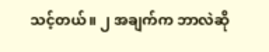သင့်တယ်။ ၂ အချက်က ဘာလဲဆို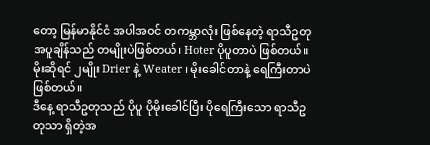တော့ မြန်မာနိုင်ငံ အပါအဝင် တကမ္ဘာလုံး ဖြစ်နေတဲ့ ရာသီဥတု အပူချိန်သည် တမျိုးပဲဖြစ်တယ်၊ Hoter ပိုပူတာပဲ ဖြစ်တယ်။ မိုးဆိုရင် ၂မျိုး Drier နဲ့ Weater ၊ မိုးခေါင်တာနဲ့ ရေကြီးတာပဲ ဖြစ်တယ်။
ဒီနေ့ ရာသီဥတုသည် ပိုပူ ပိုမိုးခေါင်ပြီး ပိုရေကြီးသော ရာသီဥတုသာ ရှိတဲ့အ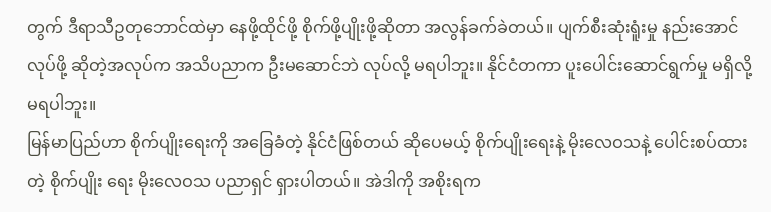တွက် ဒီရာသီဥတုဘောင်ထဲမှာ နေဖို့ထိုင်ဖို့ စိုက်ဖို့ပျိုးဖို့ဆိုတာ အလွန်ခက်ခဲတယ်။ ပျက်စီးဆုံးရူံးမှု နည်းအောင်လုပ်ဖို့ ဆိုတဲ့အလုပ်က အသိပညာက ဦးမဆောင်ဘဲ လုပ်လို့ မရပါဘူး။ နိုင်ငံတကာ ပူးပေါင်းဆောင်ရွက်မှု မရှိလို့ မရပါဘူး။
မြန်မာပြည်ဟာ စိုက်ပျိုးရေးကို အခြေခံတဲ့ နိုင်ငံဖြစ်တယ် ဆိုပေမယ့် စိုက်ပျိုးရေးနဲ့ မိုးလေဝသနဲ့ ပေါင်းစပ်ထားတဲ့ စိုက်ပျိုး ရေး မိုးလေဝသ ပညာရှင် ရှားပါတယ်။ အဲဒါကို အစိုးရက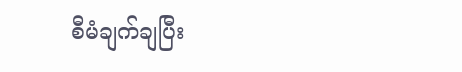စီမံချက်ချပြီး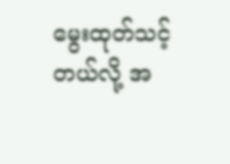မွေးထုတ်သင့်တယ်လို့ အ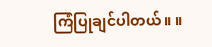ကြံပြုချင်ပါတယ်။ ။